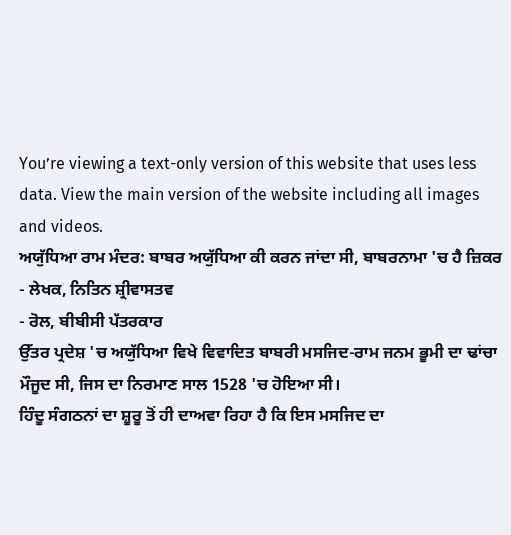You’re viewing a text-only version of this website that uses less data. View the main version of the website including all images and videos.
ਅਯੁੱਧਿਆ ਰਾਮ ਮੰਦਰ: ਬਾਬਰ ਅਯੁੱਧਿਆ ਕੀ ਕਰਨ ਜਾਂਦਾ ਸੀ, ਬਾਬਰਨਾਮਾ 'ਚ ਹੈ ਜ਼ਿਕਰ
- ਲੇਖਕ, ਨਿਤਿਨ ਸ਼੍ਰੀਵਾਸਤਵ
- ਰੋਲ, ਬੀਬੀਸੀ ਪੱਤਰਕਾਰ
ਉੱਤਰ ਪ੍ਰਦੇਸ਼ 'ਚ ਅਯੁੱਧਿਆ ਵਿਖੇ ਵਿਵਾਦਿਤ ਬਾਬਰੀ ਮਸਜਿਦ-ਰਾਮ ਜਨਮ ਭੂਮੀ ਦਾ ਢਾਂਚਾ ਮੌਜੂਦ ਸੀ, ਜਿਸ ਦਾ ਨਿਰਮਾਣ ਸਾਲ 1528 'ਚ ਹੋਇਆ ਸੀ।
ਹਿੰਦੂ ਸੰਗਠਨਾਂ ਦਾ ਸ਼ੂਰੂ ਤੋਂ ਹੀ ਦਾਅਵਾ ਰਿਹਾ ਹੈ ਕਿ ਇਸ ਮਸਜਿਦ ਦਾ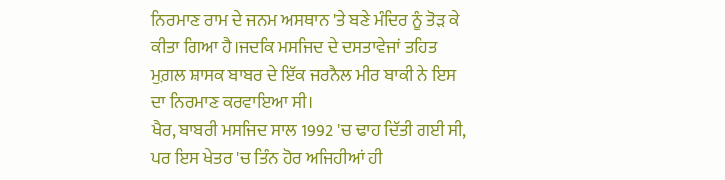ਨਿਰਮਾਣ ਰਾਮ ਦੇ ਜਨਮ ਅਸਥਾਨ 'ਤੇ ਬਣੇ ਮੰਦਿਰ ਨੂੰ ਤੋੜ ਕੇ ਕੀਤਾ ਗਿਆ ਹੈ।ਜਦਕਿ ਮਸਜਿਦ ਦੇ ਦਸਤਾਵੇਜਾਂ ਤਹਿਤ ਮੁਗ਼ਲ ਸ਼ਾਸਕ ਬਾਬਰ ਦੇ ਇੱਕ ਜਰਨੈਲ ਮੀਰ ਬਾਕੀ ਨੇ ਇਸ ਦਾ ਨਿਰਮਾਣ ਕਰਵਾਇਆ ਸੀ।
ਖੈਰ, ਬਾਬਰੀ ਮਸਜਿਦ ਸਾਲ 1992 'ਚ ਢਾਹ ਦਿੱਤੀ ਗਈ ਸੀ, ਪਰ ਇਸ ਖੇਤਰ 'ਚ ਤਿੰਨ ਹੋਰ ਅਜਿਹੀਆਂ ਹੀ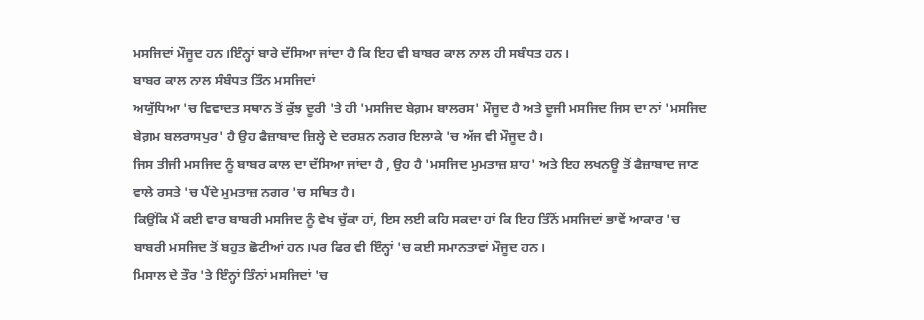ਮਸਜਿਦਾਂ ਮੌਜੂਦ ਹਨ।ਇੰਨ੍ਹਾਂ ਬਾਰੇ ਦੱਸਿਆ ਜਾਂਦਾ ਹੈ ਕਿ ਇਹ ਵੀ ਬਾਬਰ ਕਾਲ ਨਾਲ ਹੀ ਸਬੰਧਤ ਹਨ।
ਬਾਬਰ ਕਾਲ ਨਾਲ ਸੰਬੰਧਤ ਤਿੰਨ ਮਸਜਿਦਾਂ
ਅਯੁੱਧਿਆ 'ਚ ਵਿਵਾਦਤ ਸਥਾਨ ਤੋਂ ਕੁੱਝ ਦੂਰੀ 'ਤੇ ਹੀ 'ਮਸਜਿਦ ਬੇਗ਼ਮ ਬਾਲਰਸ' ਮੌਜੂਦ ਹੈ ਅਤੇ ਦੂਜੀ ਮਸਜਿਦ ਜਿਸ ਦਾ ਨਾਂ 'ਮਸਜਿਦ ਬੇਗ਼ਮ ਬਲਰਾਸਪੁਰ' ਹੈ ਉਹ ਫੈਜ਼ਾਬਾਦ ਜ਼ਿਲ੍ਹੇ ਦੇ ਦਰਸ਼ਨ ਨਗਰ ਇਲਾਕੇ 'ਚ ਅੱਜ ਵੀ ਮੌਜੂਦ ਹੈ।
ਜਿਸ ਤੀਜੀ ਮਸਜਿਦ ਨੂੰ ਬਾਬਰ ਕਾਲ ਦਾ ਦੱਸਿਆ ਜਾਂਦਾ ਹੈ , ਉਹ ਹੈ 'ਮਸਜਿਦ ਮੁਮਤਾਜ਼ ਸ਼ਾਹ' ਅਤੇ ਇਹ ਲਖਨਊ ਤੋਂ ਫੈਜ਼ਾਬਾਦ ਜਾਣ ਵਾਲੇ ਰਸਤੇ 'ਚ ਪੈਂਦੇ ਮੁਮਤਾਜ਼ ਨਗਰ 'ਚ ਸਥਿਤ ਹੈ।
ਕਿਉਂਕਿ ਮੈਂ ਕਈ ਵਾਰ ਬਾਬਰੀ ਮਸਜਿਦ ਨੂੰ ਵੇਖ ਚੁੱਕਾ ਹਾਂ, ਇਸ ਲਈ ਕਹਿ ਸਕਦਾ ਹਾਂ ਕਿ ਇਹ ਤਿੰਨੋਂ ਮਸਜਿਦਾਂ ਭਾਵੇਂ ਆਕਾਰ 'ਚ ਬਾਬਰੀ ਮਸਜਿਦ ਤੋਂ ਬਹੁਤ ਛੋਟੀਆਂ ਹਨ।ਪਰ ਫਿਰ ਵੀ ਇੰਨ੍ਹਾਂ 'ਚ ਕਈ ਸਮਾਨਤਾਵਾਂ ਮੌਜੂਦ ਹਨ।
ਮਿਸਾਲ ਦੇ ਤੌਰ 'ਤੇ ਇੰਨ੍ਹਾਂ ਤਿੰਨਾਂ ਮਸਜਿਦਾਂ 'ਚ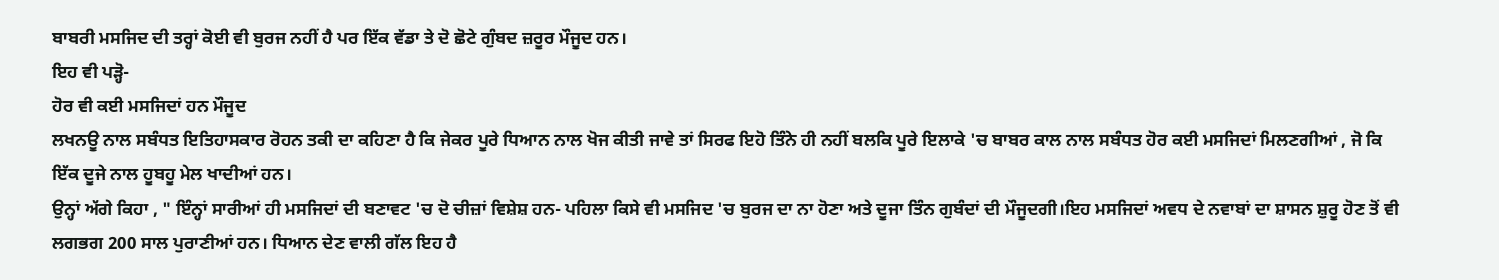ਬਾਬਰੀ ਮਸਜਿਦ ਦੀ ਤਰ੍ਹਾਂ ਕੋਈ ਵੀ ਬੁਰਜ ਨਹੀਂ ਹੈ ਪਰ ਇੱਕ ਵੱਡਾ ਤੇ ਦੋ ਛੋਟੇ ਗੁੰਬਦ ਜ਼ਰੂਰ ਮੌਜੂਦ ਹਨ।
ਇਹ ਵੀ ਪੜ੍ਹੋ-
ਹੋਰ ਵੀ ਕਈ ਮਸਜਿਦਾਂ ਹਨ ਮੌਜੂਦ
ਲਖਨਊ ਨਾਲ ਸਬੰਧਤ ਇਤਿਹਾਸਕਾਰ ਰੋਹਨ ਤਕੀ ਦਾ ਕਹਿਣਾ ਹੈ ਕਿ ਜੇਕਰ ਪੂਰੇ ਧਿਆਨ ਨਾਲ ਖੋਜ ਕੀਤੀ ਜਾਵੇ ਤਾਂ ਸਿਰਫ ਇਹੋ ਤਿੰਨੇ ਹੀ ਨਹੀਂ ਬਲਕਿ ਪੂਰੇ ਇਲਾਕੇ 'ਚ ਬਾਬਰ ਕਾਲ ਨਾਲ ਸਬੰਧਤ ਹੋਰ ਕਈ ਮਸਜਿਦਾਂ ਮਿਲਣਗੀਆਂ , ਜੋ ਕਿ ਇੱਕ ਦੂਜੇ ਨਾਲ ਹੂਬਹੂ ਮੇਲ ਖਾਦੀਆਂ ਹਨ।
ਉਨ੍ਹਾਂ ਅੱਗੇ ਕਿਹਾ , " ਇੰਨ੍ਹਾਂ ਸਾਰੀਆਂ ਹੀ ਮਸਜਿਦਾਂ ਦੀ ਬਣਾਵਟ 'ਚ ਦੋ ਚੀਜ਼ਾਂ ਵਿਸ਼ੇਸ਼ ਹਨ- ਪਹਿਲਾ ਕਿਸੇ ਵੀ ਮਸਜਿਦ 'ਚ ਬੁਰਜ ਦਾ ਨਾ ਹੋਣਾ ਅਤੇ ਦੂਜਾ ਤਿੰਨ ਗੁਬੰਦਾਂ ਦੀ ਮੌਜੂਦਗੀ।ਇਹ ਮਸਜਿਦਾਂ ਅਵਧ ਦੇ ਨਵਾਬਾਂ ਦਾ ਸ਼ਾਸਨ ਸ਼ੁਰੂ ਹੋਣ ਤੋਂ ਵੀ ਲਗਭਗ 200 ਸਾਲ ਪੁਰਾਣੀਆਂ ਹਨ। ਧਿਆਨ ਦੇਣ ਵਾਲੀ ਗੱਲ ਇਹ ਹੈ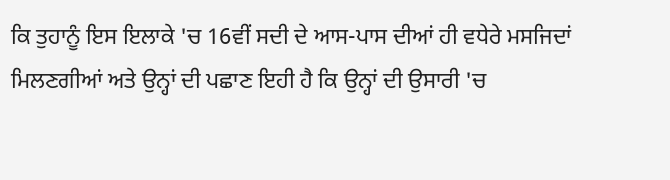ਕਿ ਤੁਹਾਨੂੰ ਇਸ ਇਲਾਕੇ 'ਚ 16ਵੀਂ ਸਦੀ ਦੇ ਆਸ-ਪਾਸ ਦੀਆਂ ਹੀ ਵਧੇਰੇ ਮਸਜਿਦਾਂ ਮਿਲਣਗੀਆਂ ਅਤੇ ਉਨ੍ਹਾਂ ਦੀ ਪਛਾਣ ਇਹੀ ਹੈ ਕਿ ਉਨ੍ਹਾਂ ਦੀ ਉਸਾਰੀ 'ਚ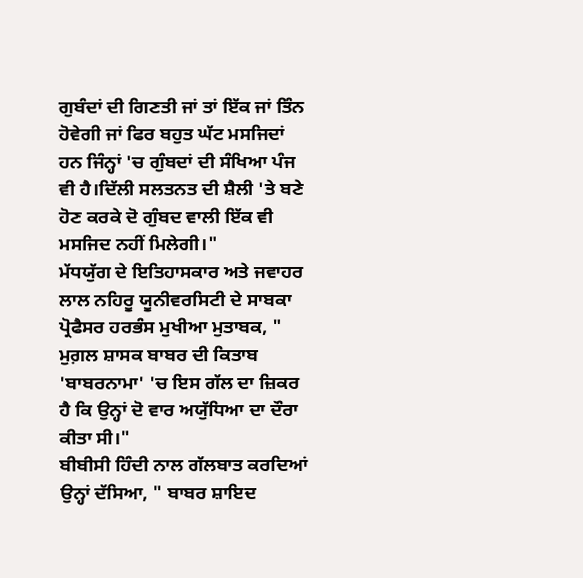ਗੁਬੰਦਾਂ ਦੀ ਗਿਣਤੀ ਜਾਂ ਤਾਂ ਇੱਕ ਜਾਂ ਤਿੰਨ ਹੋਵੇਗੀ ਜਾਂ ਫਿਰ ਬਹੁਤ ਘੱਟ ਮਸਜਿਦਾਂ ਹਨ ਜਿੰਨ੍ਹਾਂ 'ਚ ਗੁੰਬਦਾਂ ਦੀ ਸੰਖਿਆ ਪੰਜ ਵੀ ਹੈ।ਦਿੱਲੀ ਸਲਤਨਤ ਦੀ ਸ਼ੈਲੀ 'ਤੇ ਬਣੇ ਹੋਣ ਕਰਕੇ ਦੋ ਗੁੰਬਦ ਵਾਲੀ ਇੱਕ ਵੀ ਮਸਜਿਦ ਨਹੀਂ ਮਿਲੇਗੀ।"
ਮੱਧਯੁੱਗ ਦੇ ਇਤਿਹਾਸਕਾਰ ਅਤੇ ਜਵਾਹਰ ਲਾਲ ਨਹਿਰੂ ਯੂਨੀਵਰਸਿਟੀ ਦੇ ਸਾਬਕਾ ਪ੍ਰੋਫੈਸਰ ਹਰਭੰਸ ਮੁਖੀਆ ਮੁਤਾਬਕ, " ਮੁਗ਼ਲ ਸ਼ਾਸਕ ਬਾਬਰ ਦੀ ਕਿਤਾਬ 'ਬਾਬਰਨਾਮਾ' 'ਚ ਇਸ ਗੱਲ ਦਾ ਜ਼ਿਕਰ ਹੈ ਕਿ ਉਨ੍ਹਾਂ ਦੋ ਵਾਰ ਅਯੁੱਧਿਆ ਦਾ ਦੌਰਾ ਕੀਤਾ ਸੀ।"
ਬੀਬੀਸੀ ਹਿੰਦੀ ਨਾਲ ਗੱਲਬਾਤ ਕਰਦਿਆਂ ਉਨ੍ਹਾਂ ਦੱਸਿਆ, " ਬਾਬਰ ਸ਼ਾਇਦ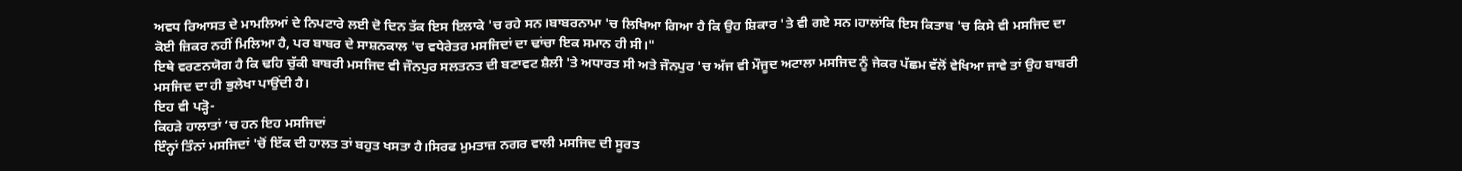ਅਵਧ ਰਿਆਸਤ ਦੇ ਮਾਮਲਿਆਂ ਦੇ ਨਿਪਟਾਰੇ ਲਈ ਦੋ ਦਿਨ ਤੱਕ ਇਸ ਇਲਾਕੇ 'ਚ ਰਹੇ ਸਨ।ਬਾਬਰਨਾਮਾ 'ਚ ਲਿਖਿਆ ਗਿਆ ਹੈ ਕਿ ਉਹ ਸ਼ਿਕਾਰ 'ਤੇ ਵੀ ਗਏ ਸਨ।ਹਾਲਾਂਕਿ ਇਸ ਕਿਤਾਬ 'ਚ ਕਿਸੇ ਵੀ ਮਸਜਿਦ ਦਾ ਕੋਈ ਜ਼ਿਕਰ ਨਹੀਂ ਮਿਲਿਆ ਹੈ, ਪਰ ਬਾਬਰ ਦੇ ਸਾਸ਼ਨਕਾਲ 'ਚ ਵਧੇਰੇਤਰ ਮਸਜਿਦਾਂ ਦਾ ਢਾਂਚਾ ਇਕ ਸਮਾਨ ਹੀ ਸੀ।"
ਇਥੇ ਵਰਣਨਯੋਗ ਹੈ ਕਿ ਢਹਿ ਚੁੱਕੀ ਬਾਬਰੀ ਮਸਜਿਦ ਵੀ ਜੌਨਪੁਰ ਸਲਤਨਤ ਦੀ ਬਣਾਵਟ ਸ਼ੈਲੀ 'ਤੇ ਅਧਾਰਤ ਸੀ ਅਤੇ ਜੌਨਪੁਰ 'ਚ ਅੱਜ ਵੀ ਮੌਜੂਦ ਅਟਾਲਾ ਮਸਜਿਦ ਨੂੰ ਜੇਕਰ ਪੱਛਮ ਵੱਲੋਂ ਵੇਖਿਆ ਜਾਵੇ ਤਾਂ ਉਹ ਬਾਬਰੀ ਮਸਜਿਦ ਦਾ ਹੀ ਭੁਲੇਖਾ ਪਾਉਂਦੀ ਹੈ।
ਇਹ ਵੀ ਪੜ੍ਹੋ-
ਕਿਹੜੇ ਹਾਲਾਤਾਂ ‘ਚ ਹਨ ਇਹ ਮਸਜਿਦਾਂ
ਇੰਨ੍ਹਾਂ ਤਿੰਨਾਂ ਮਸਜਿਦਾਂ 'ਚੋਂ ਇੱਕ ਦੀ ਹਾਲਤ ਤਾਂ ਬਹੁਤ ਖਸਤਾ ਹੈ।ਸਿਰਫ ਮੁਮਤਾਜ਼ ਨਗਰ ਵਾਲੀ ਮਸਜਿਦ ਦੀ ਸੂਰਤ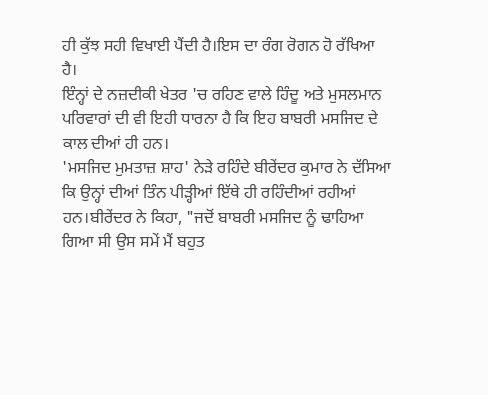ਹੀ ਕੁੱਝ ਸਹੀ ਵਿਖਾਈ ਪੈਂਦੀ ਹੈ।ਇਸ ਦਾ ਰੰਗ ਰੋਗਨ ਹੋ ਰੱਖਿਆ ਹੈ।
ਇੰਨ੍ਹਾਂ ਦੇ ਨਜ਼ਦੀਕੀ ਖੇਤਰ 'ਚ ਰਹਿਣ ਵਾਲੇ ਹਿੰਦੂ ਅਤੇ ਮੁਸਲਮਾਨ ਪਰਿਵਾਰਾਂ ਦੀ ਵੀ ਇਹੀ ਧਾਰਨਾ ਹੈ ਕਿ ਇਹ ਬਾਬਰੀ ਮਸਜਿਦ ਦੇ ਕਾਲ ਦੀਆਂ ਹੀ ਹਨ।
'ਮਸਜਿਦ ਮੁਮਤਾਜ਼ ਸ਼ਾਹ' ਨੇੜੇ ਰਹਿੰਦੇ ਬੀਰੇਂਦਰ ਕੁਮਾਰ ਨੇ ਦੱਸਿਆ ਕਿ ਉਨ੍ਹਾਂ ਦੀਆਂ ਤਿੰਨ ਪੀੜ੍ਹੀਆਂ ਇੱਥੇ ਹੀ ਰਹਿੰਦੀਆਂ ਰਹੀਆਂ ਹਨ।ਬੀਰੇਂਦਰ ਨੇ ਕਿਹਾ, "ਜਦੋਂ ਬਾਬਰੀ ਮਸਜਿਦ ਨੂੰ ਢਾਹਿਆ ਗਿਆ ਸੀ ਉਸ ਸਮੇਂ ਮੈਂ ਬਹੁਤ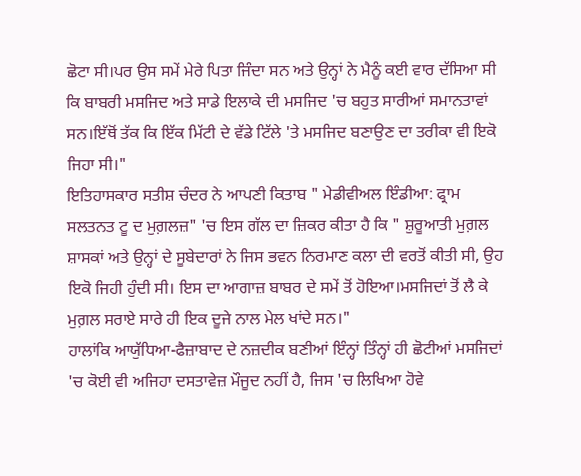ਛੋਟਾ ਸੀ।ਪਰ ਉਸ ਸਮੇਂ ਮੇਰੇ ਪਿਤਾ ਜਿੰਦਾ ਸਨ ਅਤੇ ਉਨ੍ਹਾਂ ਨੇ ਮੈਨੂੰ ਕਈ ਵਾਰ ਦੱਸਿਆ ਸੀ ਕਿ ਬਾਬਰੀ ਮਸਜਿਦ ਅਤੇ ਸਾਡੇ ਇਲਾਕੇ ਦੀ ਮਸਜਿਦ 'ਚ ਬਹੁਤ ਸਾਰੀਆਂ ਸਮਾਨਤਾਵਾਂ ਸਨ।ਇੱਥੋਂ ਤੱਕ ਕਿ ਇੱਕ ਮਿੱਟੀ ਦੇ ਵੱਡੇ ਟਿੱਲੇ 'ਤੇ ਮਸਜਿਦ ਬਣਾਉਣ ਦਾ ਤਰੀਕਾ ਵੀ ਇਕੋ ਜਿਹਾ ਸੀ।"
ਇਤਿਹਾਸਕਾਰ ਸਤੀਸ਼ ਚੰਦਰ ਨੇ ਆਪਣੀ ਕਿਤਾਬ " ਮੇਡੀਵੀਅਲ ਇੰਡੀਆ: ਫ੍ਰਾਮ ਸਲਤਨਤ ਟੂ ਦ ਮੁਗ਼ਲਜ਼" 'ਚ ਇਸ ਗੱਲ ਦਾ ਜ਼ਿਕਰ ਕੀਤਾ ਹੈ ਕਿ " ਸ਼ੁਰੂਆਤੀ ਮੁਗ਼ਲ ਸ਼ਾਸਕਾਂ ਅਤੇ ਉਨ੍ਹਾਂ ਦੇ ਸੂਬੇਦਾਰਾਂ ਨੇ ਜਿਸ ਭਵਨ ਨਿਰਮਾਣ ਕਲਾ ਦੀ ਵਰਤੋਂ ਕੀਤੀ ਸੀ, ਉਹ ਇਕੋ ਜਿਹੀ ਹੁੰਦੀ ਸੀ। ਇਸ ਦਾ ਆਗਾਜ਼ ਬਾਬਰ ਦੇ ਸਮੇਂ ਤੋਂ ਹੋਇਆ।ਮਸਜਿਦਾਂ ਤੋਂ ਲੈ ਕੇ ਮੁਗ਼ਲ ਸਰਾਏ ਸਾਰੇ ਹੀ ਇਕ ਦੂਜੇ ਨਾਲ ਮੇਲ ਖਾਂਦੇ ਸਨ।"
ਹਾਲਾਂਕਿ ਆਯੁੱਧਿਆ-ਫੈਜ਼ਾਬਾਦ ਦੇ ਨਜ਼ਦੀਕ ਬਣੀਆਂ ਇੰਨ੍ਹਾਂ ਤਿੰਨ੍ਹਾਂ ਹੀ ਛੋਟੀਆਂ ਮਸਜਿਦਾਂ 'ਚ ਕੋਈ ਵੀ ਅਜਿਹਾ ਦਸਤਾਵੇਜ਼ ਮੌਜੂਦ ਨਹੀਂ ਹੈ, ਜਿਸ 'ਚ ਲਿਖਿਆ ਹੋਵੇ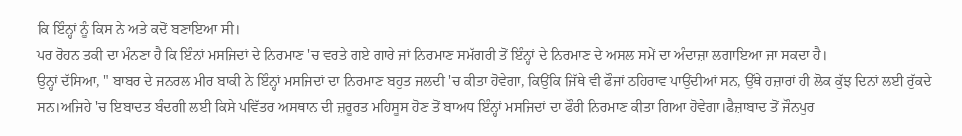ਕਿ ਇੰਨ੍ਹਾਂ ਨੂੰ ਕਿਸ ਨੇ ਅਤੇ ਕਦੋਂ ਬਣਾਇਆ ਸੀ।
ਪਰ ਰੋਹਨ ਤਕੀ ਦਾ ਮੰਨਣਾ ਹੈ ਕਿ ਇੰਨਾਂ ਮਸਜਿਦਾਂ ਦੇ ਨਿਰਮਾਣ 'ਚ ਵਰਤੇ ਗਏ ਗਾਰੇ ਜਾਂ ਨਿਰਮਾਣ ਸਮੱਗਰੀ ਤੋਂ ਇੰਨ੍ਹਾਂ ਦੇ ਨਿਰਮਾਣ ਦੇ ਅਸਲ ਸਮੇਂ ਦਾ ਅੰਦਾਜ਼ਾ ਲਗਾਇਆ ਜਾ ਸਕਦਾ ਹੈ।
ਉਨ੍ਹਾਂ ਦੱਸਿਆ, " ਬਾਬਰ ਦੇ ਜਨਰਲ ਮੀਰ ਬਾਕੀ ਨੇ ਇੰਨ੍ਹਾਂ ਮਸਜਿਦਾਂ ਦਾ ਨਿਰਮਾਣ ਬਹੁਤ ਜਲਦੀ 'ਚ ਕੀਤਾ ਹੋਵੇਗਾ, ਕਿਉਂਕਿ ਜਿੱਥੇ ਵੀ ਫੌਜਾਂ ਠਹਿਰਾਵ ਪਾਉਂਦੀਆਂ ਸਨ, ਉੱਥੇ ਹਜ਼ਾਰਾਂ ਹੀ ਲੋਕ ਕੁੱਝ ਦਿਨਾਂ ਲਈ ਰੁੱਕਦੇ ਸਨ।ਅਜਿਹੇ 'ਚ ਇਬਾਦਤ ਬੰਦਗੀ ਲਈ ਕਿਸੇ ਪਵਿੱਤਰ ਅਸਥਾਨ ਦੀ ਜ਼ਰੂਰਤ ਮਹਿਸੂਸ ਹੋਣ ਤੋਂ ਬਾਅਧ ਇੰਨ੍ਹਾਂ ਮਸਜਿਦਾਂ ਦਾ ਫੌਰੀ ਨਿਰਮਾਣ ਕੀਤਾ ਗਿਆ ਹੋਵੇਗਾ।ਫੈਜ਼ਾਬਾਦ ਤੋਂ ਜੌਨਪੁਰ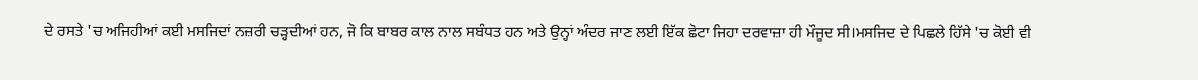ਦੇ ਰਸਤੇ 'ਚ ਅਜਿਹੀਆਂ ਕਈ ਮਸਜਿਦਾਂ ਨਜ਼ਰੀ ਚੜ੍ਹਦੀਆਂ ਹਨ, ਜੋ ਕਿ ਬਾਬਰ ਕਾਲ ਨਾਲ ਸਬੰਧਤ ਹਨ ਅਤੇ ਉਨ੍ਹਾਂ ਅੰਦਰ ਜਾਣ ਲਈ ਇੱਕ ਛੋਟਾ ਜਿਹਾ ਦਰਵਾਜ਼ਾ ਹੀ ਮੌਜੂਦ ਸੀ।ਮਸਜਿਦ ਦੇ ਪਿਛਲੇ ਹਿੱਸੇ 'ਚ ਕੋਈ ਵੀ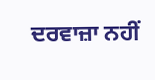ਦਰਵਾਜ਼ਾ ਨਹੀਂ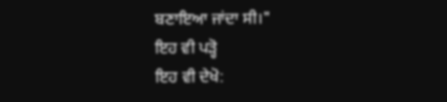ਬਣਾਇਆ ਜਾਂਦਾ ਸੀ।"
ਇਹ ਵੀ ਪੜ੍ਹੋ
ਇਹ ਵੀ ਦੇਖੋ: